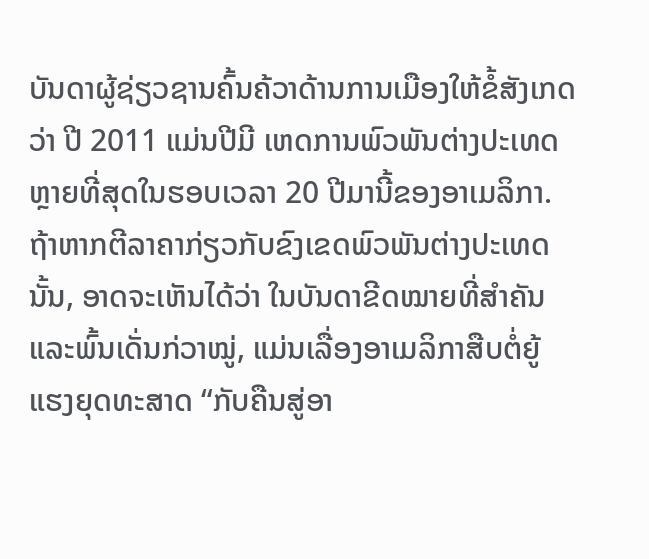ບັນດາຜູ້ຊ່ຽວຊານຄົ້ນຄ້ວາດ້ານການເມືອງໃຫ້ຂໍ້ສັງເກດວ່າ ປີ 2011 ແມ່ນປີມີ ເຫດການພົວພັນຕ່າງປະເທດ ຫຼາຍທີ່ສຸດໃນຮອບເວລາ 20 ປີມານີ້ຂອງອາເມລິກາ. ຖ້າຫາກຕີລາຄາກ່ຽວກັບຂົງເຂດພົວພັນຕ່າງປະເທດນັ້ນ, ອາດຈະເຫັນໄດ້ວ່າ ໃນບັນດາຂີດໝາຍທີ່ສຳຄັນ ແລະພົ້ນເດັ່ນກ່ວາໝູ່, ແມ່ນເລື່ອງອາເມລິກາສືບຕໍ່ຍູ້ ແຮງຍຸດທະສາດ “ກັບຄືນສູ່ອາ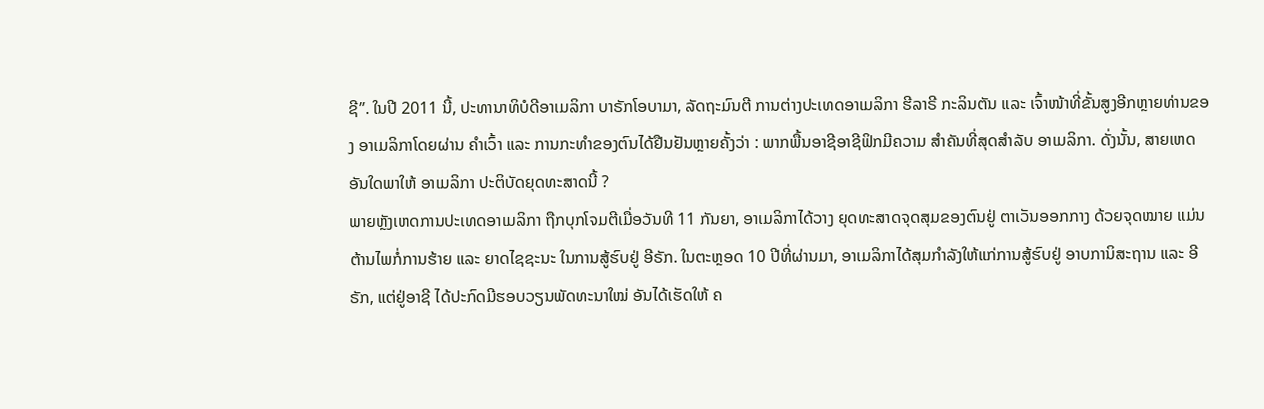ຊີ”. ໃນປີ 2011 ນີ້, ປະທານາທິບໍດີອາເມລິກາ ບາຣັກໂອບາມາ, ລັດຖະມົນຕີ ການຕ່າງປະເທດອາເມລິກາ ຮີລາຣີ ກະລິນຕັນ ແລະ ເຈົ້າໜ້າທີ່ຂັ້ນສູງອີກຫຼາຍທ່ານຂອງ ອາເມລິກາໂດຍຜ່ານ ຄຳເວົ້າ ແລະ ການກະທຳຂອງຕົນໄດ້ຢືນຢັນຫຼາຍຄັ້ງວ່າ : ພາກພື້ນອາຊີອາຊີຟິກມີຄວາມ ສຳຄັນທີ່ສຸດສຳລັບ ອາເມລິກາ. ດັ່ງນັ້ນ, ສາຍເຫດອັນໃດພາໃຫ້ ອາເມລິກາ ປະຕິບັດຍຸດທະສາດນີ້ ?
ພາຍຫຼັງເຫດການປະເທດອາເມລິກາ ຖືກບຸກໂຈມຕີເມື່ອວັນທີ 11 ກັນຍາ, ອາເມລິກາໄດ້ວາງ ຍຸດທະສາດຈຸດສຸມຂອງຕົນຢູ່ ຕາເວັນອອກກາງ ດ້ວຍຈຸດໝາຍ ແມ່ນຕ້ານໄພກໍ່ການຮ້າຍ ແລະ ຍາດໄຊຊະນະ ໃນການສູ້ຮົບຢູ່ ອີຣັກ. ໃນຕະຫຼອດ 10 ປີທີ່ຜ່ານມາ, ອາເມລິກາໄດ້ສຸມກຳລັງໃຫ້ແກ່ການສູ້ຮົບຢູ່ ອາບການິສະຖານ ແລະ ອີຣັກ, ແຕ່ຢູ່ອາຊີ ໄດ້ປະກົດມີຮອບວຽນພັດທະນາໃໝ່ ອັນໄດ້ເຮັດໃຫ້ ຄ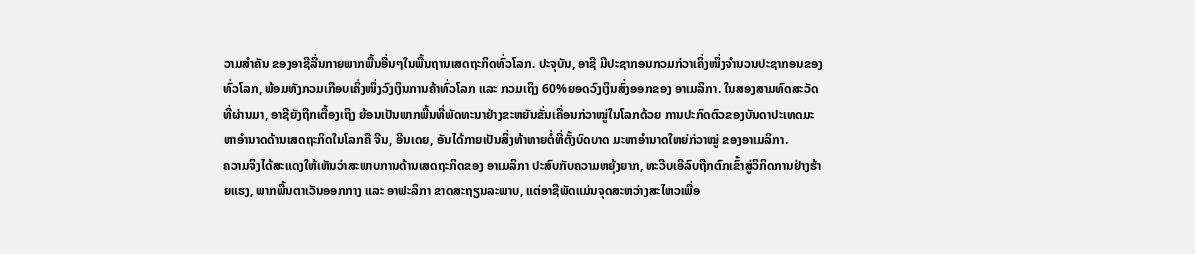ວາມສຳຄັນ ຂອງອາຊີລື່ນກາຍພາກພື້ນອື່ນໆໃນພື້ນຖານເສດຖະກິດທົ່ວໂລກ. ປະຈຸບັນ, ອາຊີ ມີປະຊາກອນກວມກ່ວາເຄິ່ງໜຶ່ງຈຳນວນປະຊາກອນຂອງທົ່ວໂລກ, ພ້ອມທັງກວມເກືອບເຄິ່ງໜຶ່ງວົງເງິນການຄ້າທົ່ວໂລກ ແລະ ກວມເຖິງ 60%ຍອດວົງເງິນສົ່ງອອກຂອງ ອາເມລິກາ. ໃນສອງສາມທົດສະວັດທີ່ຜ່ານມາ, ອາຊີຍັງຖືກເຕື້ອງເຖິງ ຍ້ອນເປັນພາກພື້ນທີ່ພັດທະນາຢ່າງຂະຫຍັນຂັ່ນເຄື່ອນກ່ວາໝູ່ໃນໂລກດ້ວຍ ການປະກົດຕົວຂອງບັນດາປະເທດມະຫາອຳນາດດ້ານເສດຖະກິດໃນໂລກຄື ຈີນ, ອີນເດຍ, ອັນໄດ້ກາຍເປັນສິ່ງທ້າທາຍຕໍ່ທີ່ຕັ້ງບົດບາດ ມະຫາອຳນາດໃຫຍ່ກ່ວາໝູ່ ຂອງອາເມລິກາ.
ຄວາມຈິງໄດ້ສະແດງໃຫ້ເຫັນວ່າສະພາບການດ້ານເສດຖະກິດຂອງ ອາເມລິກາ ປະສົບກັບຄວາມຫຍຸ້ງຍາກ, ທະວີບເອີລົບຖືກຕົກເຂົ້າສູ່ວິກິດການຢ່າງຮ້າຍແຮງ, ພາກພື້ນຕາເວັນອອກກາງ ແລະ ອາຟະລິກາ ຂາດສະຖຽນລະພາບ, ແຕ່ອາຊີພັດແມ່ນຈຸດສະຫວ່າງສະໄຫວເພື່ອ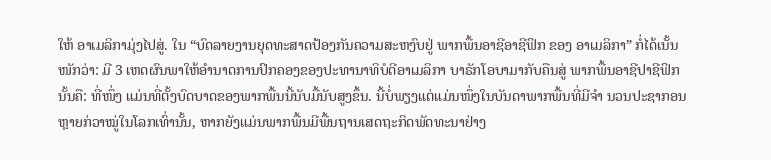ໃຫ້ ອາເມລິກາມຸ່ງໄປສູ່. ໃນ “ບົດລາຍງານຍຸດທະສາດປ້ອງກັນຄວາມສະຫງົບຢູ່ ພາກພື້ນອາຊີອາຊີຟິກ ຂອງ ອາເມລິກາ” ກໍ່ໄດ້ເນັ້ນໜັກວ່າ: ມີ 3 ເຫດຜົນພາໃຫ້ອຳນາດການປົກຄອງຂອງປະທານາທິບໍດີອາເມລິກາ ບາຣັກໂອບາມາກັບຄືນສູ່ ພາກພື້ນອາຊີປາຊີຟິກ ນັ້ນຄື: ທີ່ໜຶ່ງ ແມ່ນທີ່ຕັ້ງບົດບາດຂອງພາກພື້ນນີ້ນັບມື້ນັບສູງຂຶ້ນ. ນີ້ບໍ່ພຽງແຕ່ແມ່ນໜຶ່ງໃນບັນດາພາກພື້ນທີ່ມີຈຳ ນວນປະຊາກອນຫຼາຍກ່ວາໝູ່ໃນໂລກເທົ່ານັ້ນ, ຫາກຍັງແມ່ນພາກພື້ນມີພື້ນຖານເສດຖະກິດພັດທະນາຢ່າງ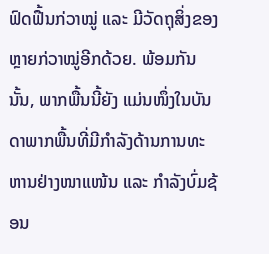ຟົດຟື້ນກ່ວາໝູ່ ແລະ ມີວັດຖຸສິ່ງຂອງຫຼາຍກ່ວາໝູ່ອີກດ້ວຍ. ພ້ອມກັນນັ້ນ, ພາກພື້ນນີ້ຍັງ ແມ່ນໜຶ່ງໃນບັນດາພາກພື້ນທີ່ມີກຳລັງດ້ານການທະຫານຢ່າງໜາແໜ້ນ ແລະ ກຳລັງບົ່ມຊ້ອນ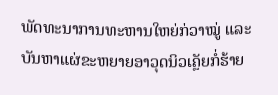ພັດທະນາການທະຫານໃຫຍ່ກ່ວາໝູ່ ແລະ ບັນຫາແຜ່ຂະຫຍາຍອາວຸດນິວເຄຼັຍກໍ່ຮ້າຍ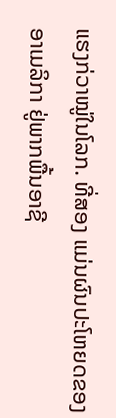ແຮງກ່ວາໝູ່ໃນໂລກ. ທີ່ສອງ ແມ່ນຜົນປະໂຫຍດຂອງ ອາເມລິກາ ຢູ່ພາກພື້ນອາຊີ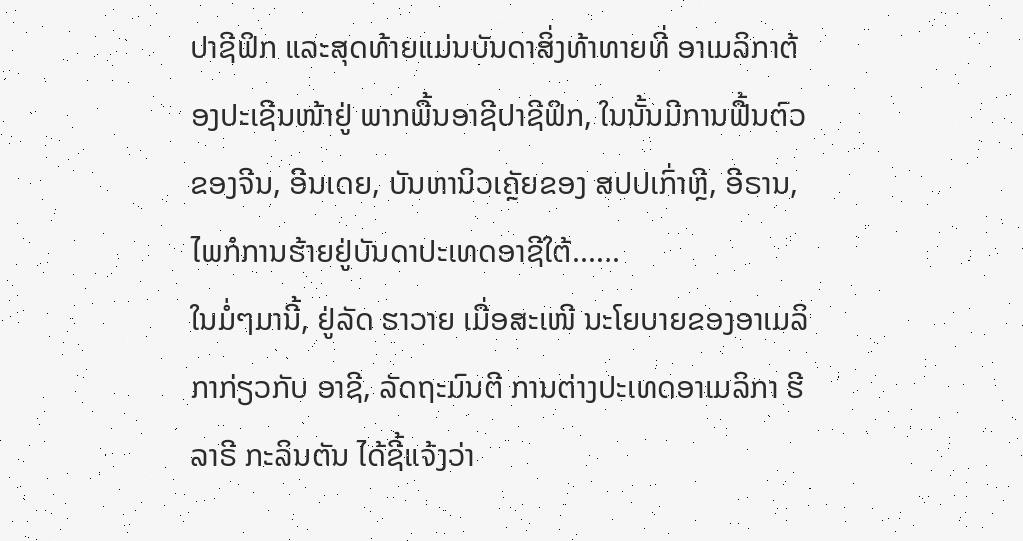ປາຊີຟິກ ແລະສຸດທ້າຍແມ່ນບັນດາສິ່ງທ້າທາຍທີ່ ອາເມລິກາຕ້ອງປະເຊີນໜ້າຢູ່ ພາກພື້ນອາຊີປາຊີຟິກ, ໃນນັ້ນມີການຟື້ນຕົວຂອງຈີນ, ອີນເດຍ, ບັນຫານິວເຄຼັຍຂອງ ສປປເກົ່າຫຼີ, ອີຣານ, ໄພກໍການຮ້າຍຢູ່ບັນດາປະເທດອາຊີໃຕ້......
ໃນມໍ່ໆມານີ້, ຢູ່ລັດ ຮາວາຍ ເມື່ອສະເໜີ ນະໂຍບາຍຂອງອາເມລິກາກ່ຽວກັບ ອາຊີ, ລັດຖະມົນຕີ ການຕ່າງປະເທດອາເມລິກາ ຮີລາຣີ ກະລິນຕັນ ໄດ້ຊີ້ແຈ້ງວ່າ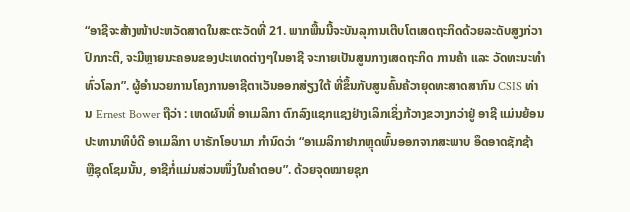“ອາຊີຈະສ້າງໜ້າປະຫວັດສາດໃນສະຕະວັດທີ່ 21. ພາກພື້ນນີ້ຈະບັນລຸການເຕີບໂຕເສດຖະກິດດ້ວຍລະດັບສູງກ່ວາປົກກະຕິ, ຈະມີຫຼາຍນະຄອນຂອງປະເທດຕ່າງໆໃນອາຊີ ຈະກາຍເປັນສູນກາງເສດຖະກິດ ການຄ້າ ແລະ ວັດທະນະທຳທົ່ວໂລກ”. ຜູ້ອຳນວຍການໂຄງການອາຊີຕາເວັນອອກສ່ຽງໃຕ້ ທີ່ຂຶ້ນກັບສູນຄົ້ນຄ້ວາຍຸດທະສາດສາກົນ CSIS ທ່ານ Ernest Bower ຖືວ່າ : ເຫດຜົນທີ່ ອາເມລິກາ ຕົກລົງແຊກແຊງຢ່າງເລິກເຊິ່ງກ້ວາງຂວາງກວ່າຢູ່ ອາຊີ ແມ່ນຍ້ອນ ປະທານາທິບໍດີ ອາເມລິກາ ບາຣັກໂອບາມາ ກຳນົດວ່າ “ອາເມລິກາຢາກຫຼຸດພົ້ນອອກຈາກສະພາບ ອຶດອາດຊັກຊ້າ ຫຼືຊຸດໂຊມນັ້ນ, ອາຊີກໍ່ແມ່ນສ່ວນໜຶ່ງໃນຄຳຕອບ”. ດ້ວຍຈຸດໝາຍຊຸກ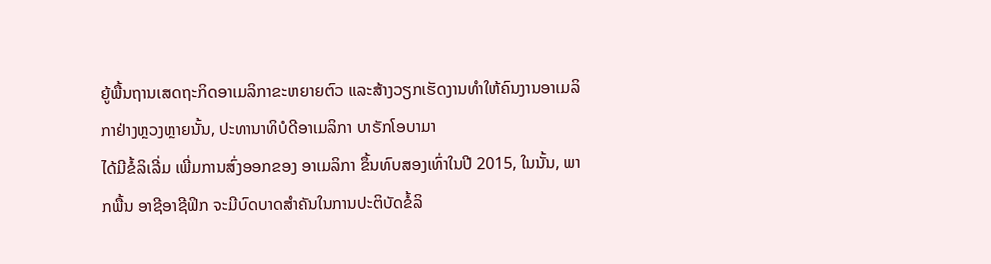ຍູ້ພື້ນຖານເສດຖະກິດອາເມລິກາຂະຫຍາຍຕົວ ແລະສ້າງວຽກເຮັດງານທຳໃຫ້ຄົນງານອາເມລິກາຢ່າງຫຼວງຫຼາຍນັ້ນ, ປະທານາທິບໍດີອາເມລິກາ ບາຣັກໂອບາມາ
ໄດ້ມີຂໍ້ລິເລີ່ມ ເພີ່ມການສົ່ງອອກຂອງ ອາເມລິກາ ຂຶ້ນທົບສອງເທົ່າໃນປີ 2015, ໃນນັ້ນ, ພາກພື້ນ ອາຊີອາຊີຟິກ ຈະມີບົດບາດສຳຄັນໃນການປະຕິບັດຂໍ້ລິ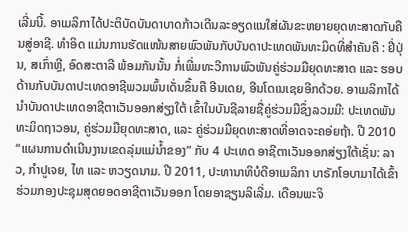ເລີ່ມນີ້. ອາເມລິກາໄດ້ປະຕິບັດບັນດາບາດກ້າວເດີນລະອຽດແນໃສ່ຜັນຂະຫຍາຍຍຸດທະສາດກັບຄືນສູ່ອາຊີ. ທຳອິດ ແມ່ນການຮັດແໜ້ນສາຍພົວພັນກັບບັນດາປະເທດພັນທະມິດທີ່ສຳຄັນຄື : ຢີ່ປຸ່ນ, ສເກົ່າຫຼີ, ອົດສະຕາລີ ພ້ອມກັນນັ້ນ ກໍ່ເພີ່ມທະວີການພົວພັນຄູ່ຮ່ວມມືຍຸດທະສາດ ແລະ ຮອບດ້ານກັບບັນດາປະເທດອາຊີພວມພົ້ນເດັ່ນຂຶ້ນຄື ອີນເດຍ, ອີນໂດເນເຊຍອີກດ້ວຍ. ອາເມລິກາໄດ້ນຳບັນດາປະເທດອາຊີຕາເວັນອອກສ່ຽງໃຕ້ ເຂົ້າໃນບັນຊີລາຍຊື່ຄູ່ຮ່ວມມືຊຶ່ງລວມມີ: ປະເທດພັນທະມິດຖາວອນ, ຄູ່ຮ່ວມມືຍຸດທະສາດ, ແລະ ຄູ່ຮ່ວມມືຍຸດທະສາດທີ່ອາດຈະຄອ່ຍຖ້າ. ປີ 2010 “ແຜນການດຳເນີນງານເຂດລຸ່ມແມ່ນ້ຳຂອງ” ກັບ 4 ປະເທດ ອາຊີຕາເວັນອອກສ່ຽງໃຕ້ເຊັ່ນ: ລາວ, ກຳປູເຈຍ, ໄທ ແລະ ຫວຽດນາມ. ປີ 2011, ປະທານາທິບໍດີອາເມລິກາ ບາຣັກໂອບາມາໄດ້ເຂົ້າຮ່ວມກອງປະຊຸມສຸດຍອດອາຊີຕາເວັນອອກ ໂດຍອາຊຽນລິເລີ່ມ. ເດືອນພະຈິ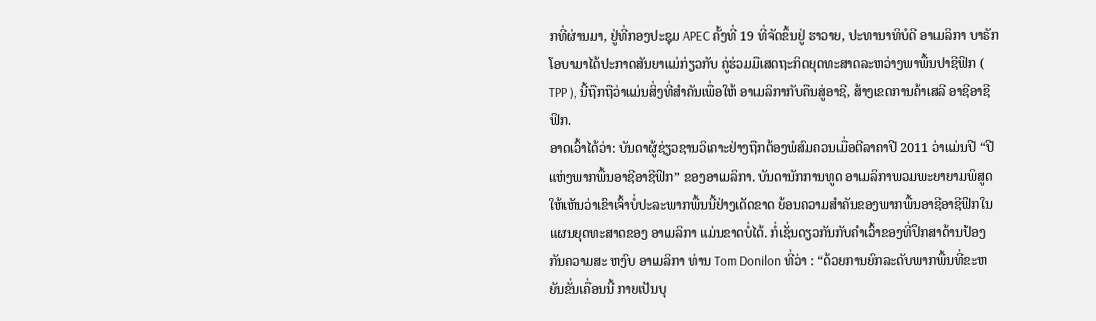ກທີ່ຜ່ານມາ, ຢູ່ທີ່ກອງປະຊຸມ APEC ຄັ້ງທີ່ 19 ທີ່ຈັດຂຶ້ນຢູ່ ຮາວາຍ, ປະທານາທິບໍດີ ອາເມລິກາ ບາຣັກໂອບາມາໄດ້ປະກາດສັນຍາແມ່ກ່ຽວກັບ ຄູ່ຮ່ວມມືເສດຖະກິດຍຸດທະສາດລະຫວ່າງພາພື້ນປາຊີຟິກ ( TPP ), ນີ້ຖືກຖືວ່າແມ່ນສິ່ງທີ່ສຳຄັນເພື່ອໃຫ້ ອາເມລິກາກັບຄືນສູ່ອາຊີ, ສ້າງເຂດການຄ້າເສລີ ອາຊີອາຊີຟິກ.
ອາດເວົ້າໄດ້ວ່າ: ບັນດາຜູ້ຊ່ຽວຊານວິເຄາະຢ່າງຖືກຕ້ອງພໍສົມຄວນເມື່ອຕີລາຄາປີ 2011 ວ່າແມ່ນປີ “ປີ ແຫ່ງພາກພື້ນອາຊີອາຊີຟິກ” ຂອງອາເມລິກາ. ບັນດານັກການທູດ ອາເມລິກາພວມພະຍາຍາມພິສູດໃຫ້ເຫັນວ່າເຂົາເຈົ້າບໍ່ປະລະພາກພື້ນນີ້ຢ່າງເດັດຂາດ ຍ້ອນຄວາມສຳຄັນຂອງພາກພື້ນອາຊີອາຊີຟິກໃນແຜນຍຸດທະສາດຂອງ ອາເມລິກາ ແມ່ນຂາດບໍ່ໄດ້. ກໍ່ເຊັ່ນດຽວກັນກັບຄຳເວົ້າຂອງທີ່ປຶກສາດ້ານປ້ອງກັນຄວາມສະ ຫງົບ ອາເມລິກາ ທ່ານ Tom Donilon ທີ່ວ່າ : “ດ້ວຍການຍົກລະດັບພາກພື້ນທີ່ຂະຫຍັນຂັ່ນເຄື່ອນນີ້ ກາຍເປັນບຸ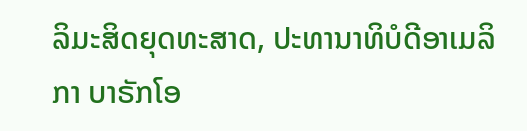ລິມະສິດຍຸດທະສາດ, ປະທານາທິບໍດີອາເມລິກາ ບາຣັກໂອ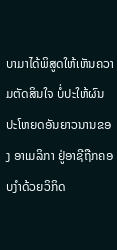ບາມາໄດ້ພິສູດໃຫ້ເຫັນຄວາມຕັດສິນໃຈ ບໍ່ປະໃຫ້ຜົນປະໂຫຍດອັນຍາວນານຂອງ ອາເມລິກາ ຢູ່ອາຊີຖືກຄອບງຳດ້ວຍວິກິດ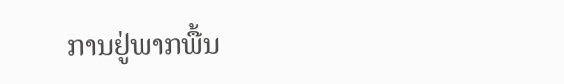ການຢູ່ພາກພື້ນ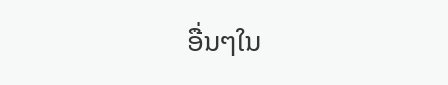ອື່ນໆໃນ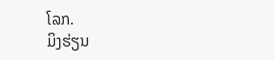ໂລກ.
ມິງຮ່ຽນ